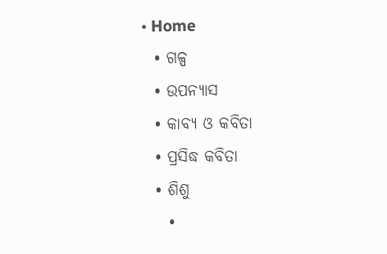• Home
  • ଗଳ୍ପ
  • ଉପନ୍ୟାସ
  • କାବ୍ୟ ଓ କବିତା
  • ପ୍ରସିଦ୍ଧ କବିତା
  • ଶିଶୁ
    •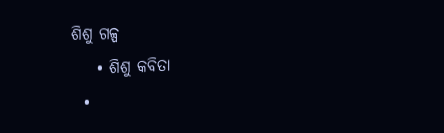ଶିଶୁ ଗଳ୍ପ
    • ଶିଶୁ କବିତା
  •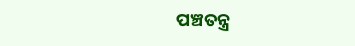ପଞ୍ଚତନ୍ତ୍ର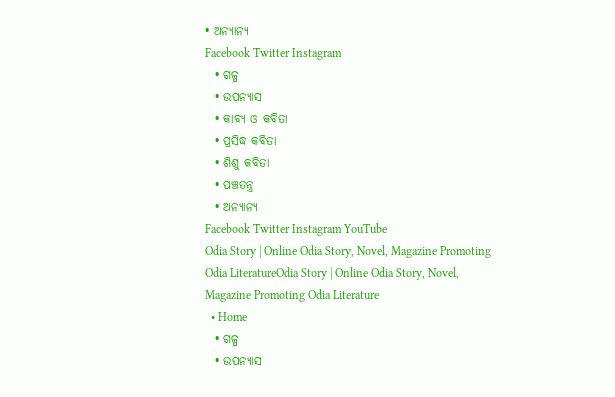• ଅନ୍ୟାନ୍ୟ
Facebook Twitter Instagram
  • ଗଳ୍ପ
  • ଉପନ୍ୟାସ
  • କାବ୍ୟ ଓ କବିତା
  • ପ୍ରସିଦ୍ଧ କବିତା
  • ଶିଶୁ କବିତା
  • ପଞ୍ଚତନ୍ତ୍ର
  • ଅନ୍ୟାନ୍ୟ
Facebook Twitter Instagram YouTube
Odia Story | Online Odia Story, Novel, Magazine Promoting Odia LiteratureOdia Story | Online Odia Story, Novel, Magazine Promoting Odia Literature
  • Home
  • ଗଳ୍ପ
  • ଉପନ୍ୟାସ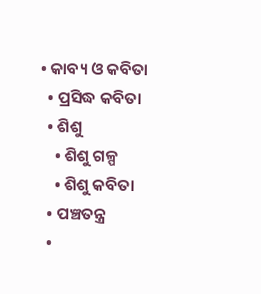• କାବ୍ୟ ଓ କବିତା
  • ପ୍ରସିଦ୍ଧ କବିତା
  • ଶିଶୁ
    • ଶିଶୁ ଗଳ୍ପ
    • ଶିଶୁ କବିତା
  • ପଞ୍ଚତନ୍ତ୍ର
  •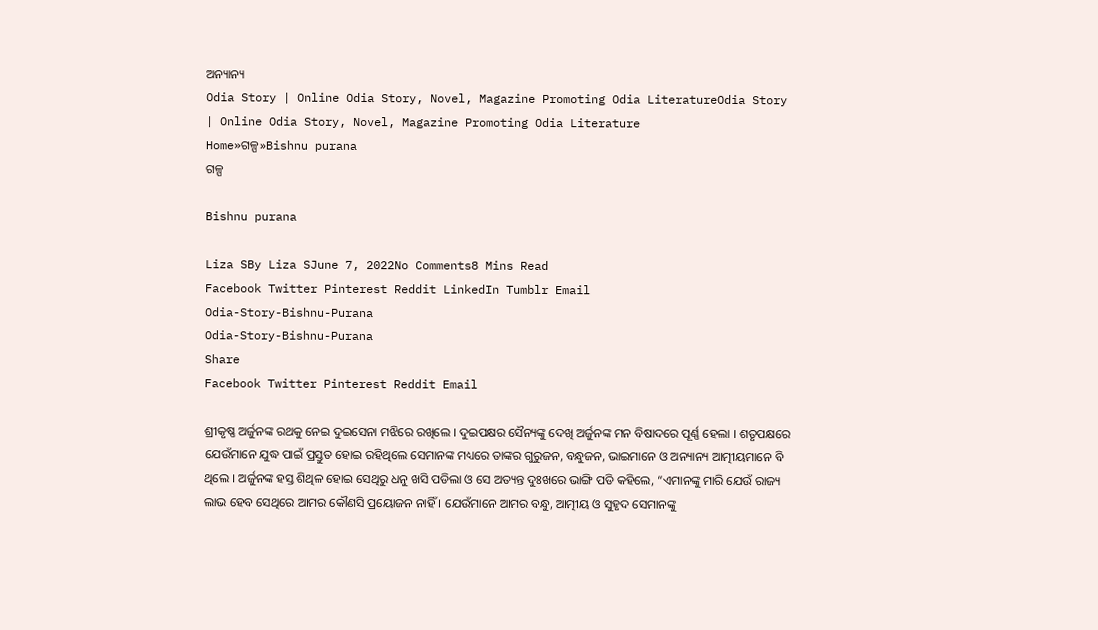ଅନ୍ୟାନ୍ୟ
Odia Story | Online Odia Story, Novel, Magazine Promoting Odia LiteratureOdia Story | Online Odia Story, Novel, Magazine Promoting Odia Literature
Home»ଗଳ୍ପ»Bishnu purana
ଗଳ୍ପ

Bishnu purana

Liza SBy Liza SJune 7, 2022No Comments8 Mins Read
Facebook Twitter Pinterest Reddit LinkedIn Tumblr Email
Odia-Story-Bishnu-Purana
Odia-Story-Bishnu-Purana
Share
Facebook Twitter Pinterest Reddit Email

ଶ୍ରୀକୃଷ୍ଣ ଅର୍ଜୁନଙ୍କ ରଥକୁ ନେଇ ଦୁଇସେନା ମଝିରେ ରଖିଲେ । ଦୁଇପକ୍ଷର ସୈନ୍ୟଙ୍କୁ ଦେଖି ଅର୍ଜୁନଙ୍କ ମନ ବିଷାଦରେ ପୂର୍ଣ୍ଣ ହେଲା । ଶତୃପକ୍ଷରେ ଯେଉଁମାନେ ଯୁଦ୍ଧ ପାଇଁ ପ୍ରସ୍ତୁତ ହୋଇ ରହିଥିଲେ ସେମାନଙ୍କ ମଧ୍ୟରେ ତାଙ୍କର ଗୁରୁଜନ, ବନ୍ଧୁଜନ, ଭାଇମାନେ ଓ ଅନ୍ୟାନ୍ୟ ଆତ୍ମୀୟମାନେ ବି ଥିଲେ । ଅର୍ଜୁନଙ୍କ ହସ୍ତ ଶିଥିଳ ହୋଇ ସେଥିରୁ ଧନୁ ଖସି ପଡିଲା ଓ ସେ ଅତ୍ୟନ୍ତ ଦୁଃଖରେ ଭାଙ୍ଗି ପଡି କହିଲେ, “ଏମାନଙ୍କୁ ମାରି ଯେଉଁ ରାଜ୍ୟ ଲାଭ ହେବ ସେଥିରେ ଆମର କୌଣସି ପ୍ରୟୋଜନ ନାହିଁ । ଯେଉଁମାନେ ଆମର ବନ୍ଧୁ, ଆତ୍ମୀୟ ଓ ସୁହୃଦ ସେମାନଙ୍କୁ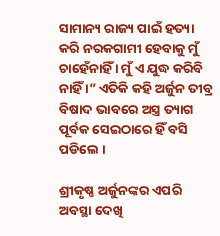ସାମାନ୍ୟ ରାଜ୍ୟ ପାଇଁ ହତ୍ୟା କରି ନରକଗାମୀ ହେବାକୁ ମୁଁ ଚାହେଁନାହିଁ । ମୁଁ ଏ ଯୁଦ୍ଧ କରିବି ନାହିଁ ।” ଏତିକି କହି ଅର୍ଜୁନ ତୀବ୍ର ବିଷାଦ ଭାବରେ ଅସ୍ତ୍ର ତ୍ୟାଗ ପୂର୍ବକ ସେଇଠାରେ ହିଁ ବସି ପଡିଲେ ।

ଶ୍ରୀକୃଷ୍ଣ ଅର୍ଜୁନଙ୍କର ଏପରି ଅବସ୍ଥା ଦେଖି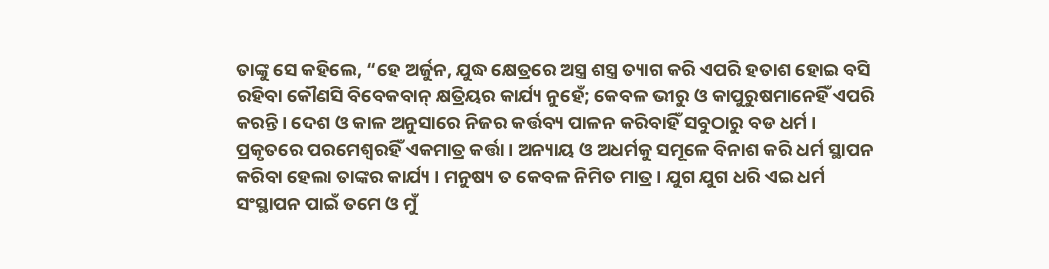ତାଙ୍କୁ ସେ କହିଲେ, “ହେ ଅର୍ଜୁନ, ଯୁଦ୍ଧ କ୍ଷେତ୍ରରେ ଅସ୍ତ୍ର ଶସ୍ତ୍ର ତ୍ୟାଗ କରି ଏପରି ହତାଶ ହୋଇ ବସି ରହିବା କୌଣସି ବିବେକବାନ୍ କ୍ଷତ୍ରିୟର କାର୍ଯ୍ୟ ନୁହେଁ; କେବଳ ଭୀରୁ ଓ କାପୁରୁଷମାନେହିଁ ଏପରି କରନ୍ତି । ଦେଶ ଓ କାଳ ଅନୁସାରେ ନିଜର କର୍ତ୍ତବ୍ୟ ପାଳନ କରିବାହିଁ ସବୁଠାରୁ ବଡ ଧର୍ମ । ପ୍ରକୃତରେ ପରମେଶ୍ୱରହିଁ ଏକମାତ୍ର କର୍ତ୍ତା । ଅନ୍ୟାୟ ଓ ଅଧର୍ମକୁ ସମୂଳେ ବିନାଶ କରି ଧର୍ମ ସ୍ଥାପନ କରିବା ହେଲା ତାଙ୍କର କାର୍ଯ୍ୟ । ମନୁଷ୍ୟ ତ କେବଳ ନିମିତ ମାତ୍ର । ଯୁଗ ଯୁଗ ଧରି ଏଇ ଧର୍ମ ସଂସ୍ଥାପନ ପାଇଁ ତମେ ଓ ମୁଁ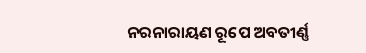ନରନାରାୟଣ ରୂପେ ଅବତୀର୍ଣ୍ଣ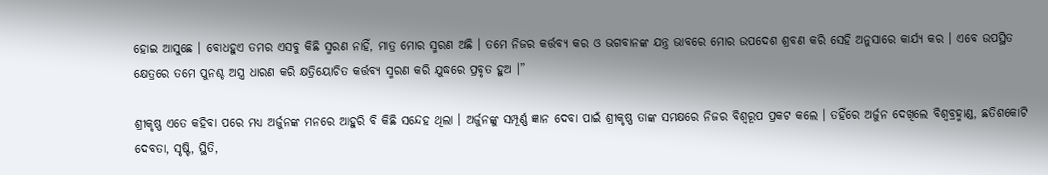ହୋଇ ଆସୁଛେ । ବୋଧହୁଏ ତମର ଏସବୁ କିଛି ସ୍ମରଣ ନାହିଁ, ମାତ୍ର ମୋର ସ୍ମରଣ ଅଛି । ତମେ ନିଜର କର୍ତ୍ତବ୍ୟ କର ଓ ଭଗବାନଙ୍କ ଯନ୍ତ୍ର ଭାବରେ ମୋର ଉପଦେଶ ଶ୍ରବଣ କରି ସେହି ଅନୁସାରେ କାର୍ଯ୍ୟ କର । ଏବେ ଉପସ୍ଥିତ କ୍ଷେତ୍ରରେ ତମେ ପୁନଶ୍ଚ ଅସ୍ତ୍ର ଧାରଣ କରି କ୍ଷତ୍ରିୟୋଚିତ କର୍ତ୍ତବ୍ୟ ସ୍ମରଣ କରି ଯୁଦ୍ଧରେ ପ୍ରବୃତ ହୁଅ ।”

ଶ୍ରୀକୃଷ୍ଣ ଏତେ କହିବା ପରେ ମଧ୍ୟ ଅର୍ଜୁନଙ୍କ ମନରେ ଆହୁରି ବି କିଛି ସନ୍ଦେହ ଥିଲା । ଅର୍ଜୁନଙ୍କୁ ସମ୍ପୂର୍ଣ୍ଣ ଜ୍ଞାନ ଦେବା ପାଇଁ ଶ୍ରୀକୃଷ୍ଣ ତାଙ୍କ ସମକ୍ଷରେ ନିଜର ବିଶ୍ୱରୂପ ପ୍ରକଟ କଲେ । ତହିଁରେ ଅର୍ଜୁନ ଦେଖିଲେ ବିଶ୍ୱବ୍ରହ୍ମାଣ୍ଡ, ଛତିଶକୋଟି ଦେବତା, ସୃଷ୍ଟି, ସ୍ଥିତି,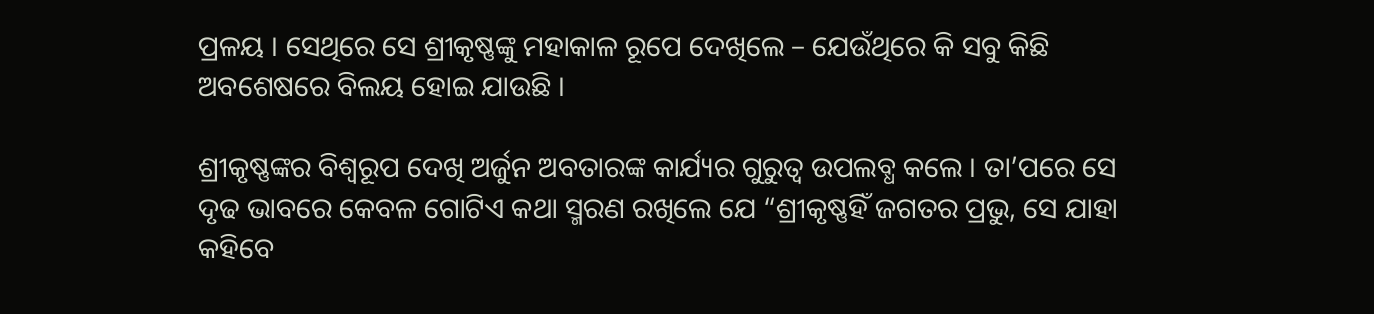ପ୍ରଳୟ । ସେଥିରେ ସେ ଶ୍ରୀକୃଷ୍ଣଙ୍କୁ ମହାକାଳ ରୂପେ ଦେଖିଲେ – ଯେଉଁଥିରେ କି ସବୁ କିଛି ଅବଶେଷରେ ବିଲୟ ହୋଇ ଯାଉଛି ।

ଶ୍ରୀକୃଷ୍ଣଙ୍କର ବିଶ୍ୱରୂପ ଦେଖି ଅର୍ଜୁନ ଅବତାରଙ୍କ କାର୍ଯ୍ୟର ଗୁରୁତ୍ୱ ଉପଲବ୍ଧ କଲେ । ତା’ପରେ ସେ ଦୃଢ ଭାବରେ କେବଳ ଗୋଟିଏ କଥା ସ୍ମରଣ ରଖିଲେ ଯେ “ଶ୍ରୀକୃଷ୍ଣହିଁ ଜଗତର ପ୍ରଭୁ, ସେ ଯାହା କହିବେ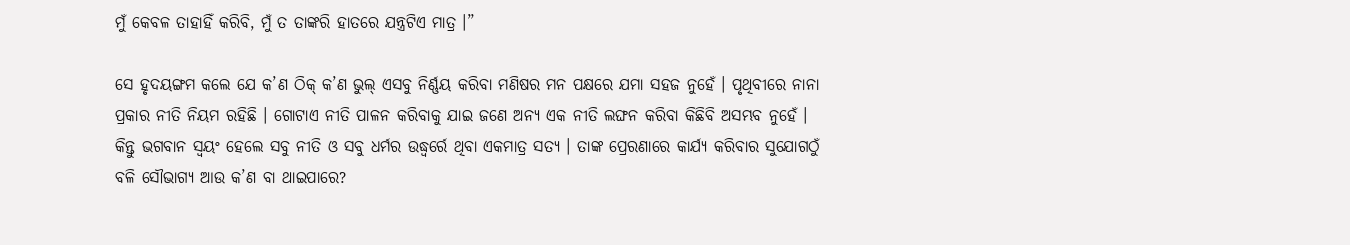ମୁଁ କେବଳ ତାହାହିଁ କରିବି, ମୁଁ ତ ତାଙ୍କରି ହାତରେ ଯନ୍ତ୍ରଟିଏ ମାତ୍ର ।”

ସେ ହୃଦୟଙ୍ଗମ କଲେ ଯେ କ’ଣ ଠିକ୍ କ’ଣ ଭୁଲ୍ ଏସବୁ ନିର୍ଣ୍ଣୟ କରିବା ମଣିଷର ମନ ପକ୍ଷରେ ଯମା ସହଜ ନୁହେଁ । ପୃଥିବୀରେ ନାନା ପ୍ରକାର ନୀତି ନିୟମ ରହିଛି । ଗୋଟାଏ ନୀତି ପାଳନ କରିବାକୁ ଯାଇ ଜଣେ ଅନ୍ୟ ଏକ ନୀତି ଲଙ୍ଘନ କରିବା କିଛିବି ଅସମ୍ଭବ ନୁହେଁ । କିନ୍ତୁ ଭଗବାନ ସ୍ୱୟଂ ହେଲେ ସବୁ ନୀତି ଓ ସବୁ ଧର୍ମର ଉଦ୍ଧ୍ୱର୍ରେ ଥିବା ଏକମାତ୍ର ସତ୍ୟ । ତାଙ୍କ ପ୍ରେରଣାରେ କାର୍ଯ୍ୟ କରିବାର ସୁଯୋଗଠୁଁ ବଳି ସୌଭାଗ୍ୟ ଆଉ କ’ଣ ବା ଥାଇପାରେ?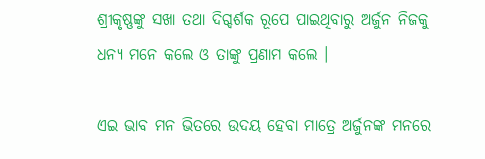ଶ୍ରୀକୃଷ୍ଣଙ୍କୁ ସଖା ତଥା ଦିଗ୍ଦର୍ଶକ ରୂପେ ପାଇଥିବାରୁ ଅର୍ଜୁନ ନିଜକୁ ଧନ୍ୟ ମନେ କଲେ ଓ ତାଙ୍କୁ ପ୍ରଣାମ କଲେ ।

ଏଇ ଭାବ ମନ ଭିତରେ ଉଦୟ ହେବା ମାତ୍ରେ ଅର୍ଜୁନଙ୍କ ମନରେ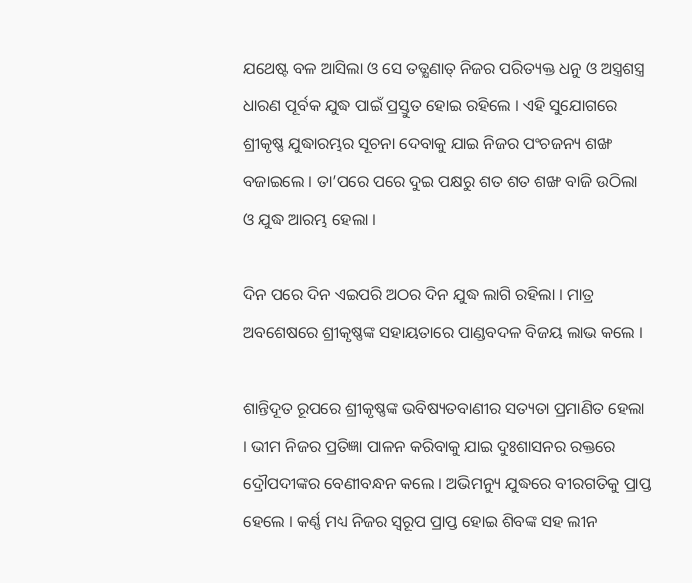ଯଥେଷ୍ଟ ବଳ ଆସିଲା ଓ ସେ ତତ୍କ୍ଷଣାତ୍ ନିଜର ପରିତ୍ୟକ୍ତ ଧନୁ ଓ ଅସ୍ତ୍ରଶସ୍ତ୍ର ଧାରଣ ପୂର୍ବକ ଯୁଦ୍ଧ ପାଇଁ ପ୍ରସ୍ତୁତ ହୋଇ ରହିଲେ । ଏହି ସୁଯୋଗରେ ଶ୍ରୀକୃଷ୍ଣ ଯୁଦ୍ଧାରମ୍ଭର ସୂଚନା ଦେବାକୁ ଯାଇ ନିଜର ପଂଚଜନ୍ୟ ଶଙ୍ଖ ବଜାଇଲେ । ତା’ପରେ ପରେ ଦୁଇ ପକ୍ଷରୁ ଶତ ଶତ ଶଙ୍ଖ ବାଜି ଉଠିଲା ଓ ଯୁଦ୍ଧ ଆରମ୍ଭ ହେଲା ।

ଦିନ ପରେ ଦିନ ଏଇପରି ଅଠର ଦିନ ଯୁଦ୍ଧ ଲାଗି ରହିଲା । ମାତ୍ର ଅବଶେଷରେ ଶ୍ରୀକୃଷ୍ଣଙ୍କ ସହାୟତାରେ ପାଣ୍ଡବଦଳ ବିଜୟ ଲାଭ କଲେ ।

ଶାନ୍ତିଦୂତ ରୂପରେ ଶ୍ରୀକୃଷ୍ଣଙ୍କ ଭବିଷ୍ୟତବାଣୀର ସତ୍ୟତା ପ୍ରମାଣିତ ହେଲା । ଭୀମ ନିଜର ପ୍ରତିଜ୍ଞା ପାଳନ କରିବାକୁ ଯାଇ ଦୁଃଶାସନର ରକ୍ତରେ ଦ୍ରୌପଦୀଙ୍କର ବେଣୀବନ୍ଧନ କଲେ । ଅଭିମନ୍ୟୁ ଯୁଦ୍ଧରେ ବୀରଗତିକୁ ପ୍ରାପ୍ତ ହେଲେ । କର୍ଣ୍ଣ ମଧ୍ୟ ନିଜର ସ୍ୱରୂପ ପ୍ରାପ୍ତ ହୋଇ ଶିବଙ୍କ ସହ ଲୀନ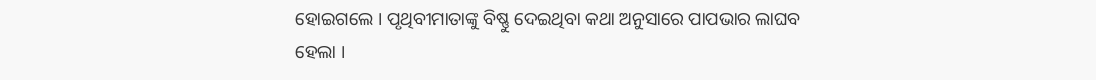ହୋଇଗଲେ । ପୃଥିବୀମାତାଙ୍କୁ ବିଷ୍ଣୁ ଦେଇଥିବା କଥା ଅନୁସାରେ ପାପଭାର ଲାଘବ ହେଲା ।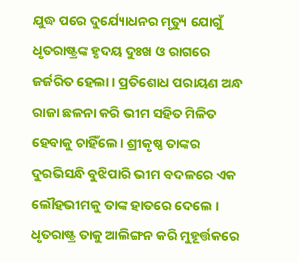ଯୁଦ୍ଧ ପରେ ଦୁର୍ଯ୍ୟୋଧନର ମୃତ୍ୟୁ ଯୋଗୁଁ ଧୃତରାଷ୍ଟ୍ରଙ୍କ ହୃଦୟ ଦୁଃଖ ଓ ରାଗରେ ଜର୍ଜରିତ ହେଲା । ପ୍ରତିଶୋଧ ପରାୟଣ ଅନ୍ଧ ରାଜା ଛଳନା କରି ଭୀମ ସହିତ ମିଳିତ ହେବାକୁ ଚାହିଁଲେ । ଶ୍ରୀକୃଷ୍ଣ ତାଙ୍କର ଦୁରଭିସନ୍ଧି ବୁଝିପାରି ଭୀମ ବଦଳରେ ଏକ ଲୌହଭୀମକୁ ତାଙ୍କ ହାତରେ ଦେଲେ । ଧୃତରାଷ୍ଟ୍ର ତାକୁ ଆଲିଙ୍ଗନ କରି ମୁହୂର୍ତ୍ତକରେ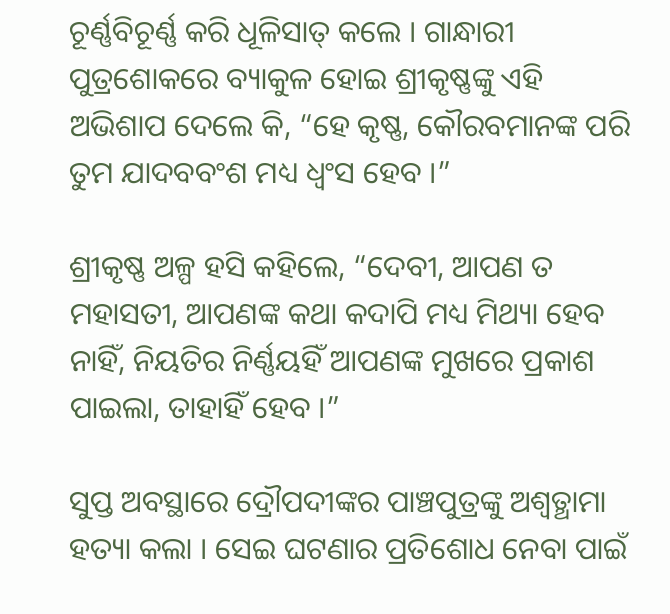ଚୂର୍ଣ୍ଣବିଚୂର୍ଣ୍ଣ କରି ଧୂଳିସାତ୍ କଲେ । ଗାନ୍ଧାରୀ ପୁତ୍ରଶୋକରେ ବ୍ୟାକୁଳ ହୋଇ ଶ୍ରୀକୃଷ୍ଣଙ୍କୁ ଏହି ଅଭିଶାପ ଦେଲେ କି, “ହେ କୃଷ୍ଣ, କୌରବମାନଙ୍କ ପରି ତୁମ ଯାଦବବଂଶ ମଧ୍ୟ ଧ୍ୱଂସ ହେବ ।”

ଶ୍ରୀକୃଷ୍ଣ ଅଳ୍ପ ହସି କହିଲେ, “ଦେବୀ, ଆପଣ ତ ମହାସତୀ, ଆପଣଙ୍କ କଥା କଦାପି ମଧ୍ୟ ମିଥ୍ୟା ହେବ ନାହିଁ, ନିୟତିର ନିର୍ଣ୍ଣୟହିଁ ଆପଣଙ୍କ ମୁଖରେ ପ୍ରକାଶ ପାଇଲା, ତାହାହିଁ ହେବ ।”

ସୁପ୍ତ ଅବସ୍ଥାରେ ଦ୍ରୌପଦୀଙ୍କର ପାଞ୍ଚପୁତ୍ରଙ୍କୁ ଅଶ୍ୱତ୍ଥାମା ହତ୍ୟା କଲା । ସେଇ ଘଟଣାର ପ୍ରତିଶୋଧ ନେବା ପାଇଁ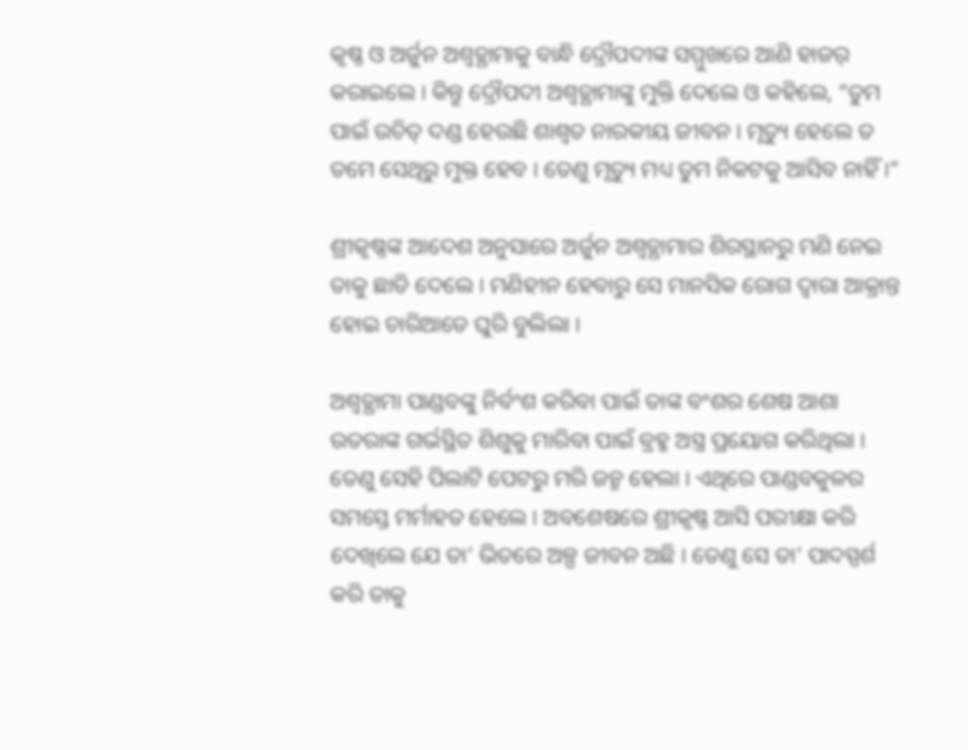କୃଷ୍ଣ ଓ ଅର୍ଜୁନ ଅଶ୍ୱତ୍ଥାମାକୁ ବାନ୍ଧି ଦ୍ରୌପଦୀଙ୍କ ସମ୍ମୁଖରେ ଆଣି ହାଜର୍ କରାଇଲେ । କିନ୍ତୁ ଦ୍ରୌପଦୀ ଅଶ୍ୱତ୍ଥାମାଙ୍କୁ ମୁକ୍ତି ଦେଲେ ଓ କହିଲେ, “ତୁମ ପାଇଁ ଉଚିତ୍ ଦଣ୍ଡ ହେଉଛି ଶାଶ୍ୱତ ନାରକୀୟ ଜୀବନ । ମୃତ୍ୟୁ ହେଲେ ତ ତମେ ସେଥିରୁ ମୁକ୍ତ ହେବ । ତେଣୁ ମୃତ୍ୟୁ ମଧ୍ୟ ତୁମ ନିକଟକୁ ଆସିବ ନାହିଁ ।”

ଶ୍ରୀକୃଷ୍ଣଙ୍କ ଆଦେଶ ଅନୁସାରେ ଅର୍ଜୁନ ଅଶ୍ୱତ୍ଥାମାର ଶିରସ୍ଥାନରୁ ମଣି ନେଇ ତାକୁ ଛାଡି ଦେଲେ । ମଣିହୀନ ହେବାରୁ ସେ ମାନସିକ ରୋଗ ଦ୍ୱାରା ଆକ୍ରାନ୍ତ ହୋଇ ଚାରିଆଡେ ଘୁରି ବୁଲିଲା ।

ଅଶ୍ୱତ୍ଥାମା ପାଣ୍ଡବଙ୍କୁ ନିର୍ବଂଶ କରିବା ପାଇଁ ତାଙ୍କ ବଂଶର ଶେଷ ଆଶା ଉତରାଙ୍କ ଗର୍ଭସ୍ଥିତ ଶିଶୁକୁ ମାରିବା ପାଇଁ ବ୍ରହ୍ମ ଅସ୍ତ୍ର ପ୍ରୟୋଗ କରିଥିଲା । ତେଣୁ ସେହି ପିଲାଟି ପେଟରୁ ମରି ଜନ୍ମ ହେଲା । ଏଥିରେ ପାଣ୍ଡବକୁଳର ସମସ୍ତେ ମର୍ମାହତ ହେଲେ । ଅବଶେଷରେ ଶ୍ରୀକୃଷ୍ଣ ଆସି ପରୀକ୍ଷା କରି ଦେଖିଲେ ଯେ ତା’ ଭିତରେ ଅଳ୍ପ ଜୀବନ ଅଛି । ତେଣୁ ସେ ତା’ ପାଦସ୍ପର୍ଶ କରି ତାକୁ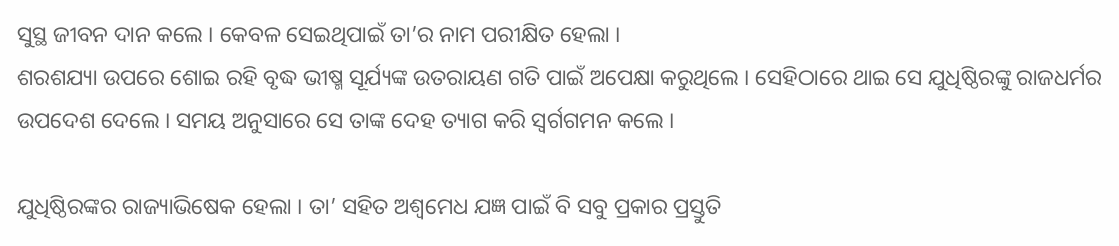ସୁସ୍ଥ ଜୀବନ ଦାନ କଲେ । କେବଳ ସେଇଥିପାଇଁ ତା’ର ନାମ ପରୀକ୍ଷିତ ହେଲା ।
ଶରଶଯ୍ୟା ଉପରେ ଶୋଇ ରହି ବୃଦ୍ଧ ଭୀଷ୍ମ ସୂର୍ଯ୍ୟଙ୍କ ଉତରାୟଣ ଗତି ପାଇଁ ଅପେକ୍ଷା କରୁଥିଲେ । ସେହିଠାରେ ଥାଇ ସେ ଯୁଧିଷ୍ଠିରଙ୍କୁ ରାଜଧର୍ମର ଉପଦେଶ ଦେଲେ । ସମୟ ଅନୁସାରେ ସେ ତାଙ୍କ ଦେହ ତ୍ୟାଗ କରି ସ୍ୱର୍ଗଗମନ କଲେ ।

ଯୁଧିଷ୍ଠିରଙ୍କର ରାଜ୍ୟାଭିଷେକ ହେଲା । ତା’ ସହିତ ଅଶ୍ୱମେଧ ଯଜ୍ଞ ପାଇଁ ବି ସବୁ ପ୍ରକାର ପ୍ରସ୍ତୁତି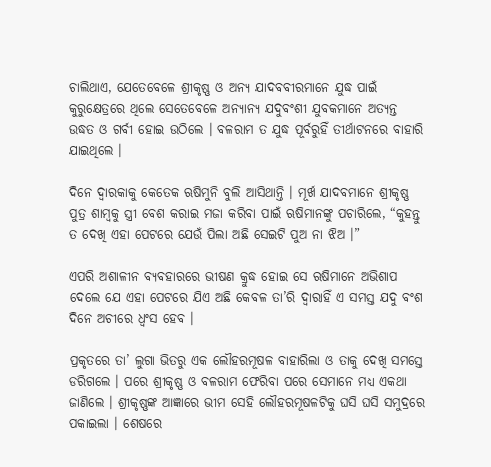ଚାଲିଥାଏ, ଯେତେବେଳେ ଶ୍ରୀକୃଷ୍ଣ ଓ ଅନ୍ୟ ଯାଦବବୀରମାନେ ଯୁଦ୍ଧ ପାଇଁ କୁରୁକ୍ଷେତ୍ରରେ ଥିଲେ ସେତେବେଳେ ଅନ୍ୟାନ୍ୟ ଯଦୁବଂଶୀ ଯୁବକମାନେ ଅତ୍ୟନ୍ତ ଉଦ୍ଧତ ଓ ଗର୍ବୀ ହୋଇ ଉଠିଲେ । ବଳରାମ ତ ଯୁଦ୍ଧ ପୂର୍ବରୁହିଁ ତୀର୍ଥାଟନରେ ବାହାରି ଯାଇଥିଲେ ।

ଦିନେ ଦ୍ୱାରକାକୁ କେତେକ ଋଷିମୁନି ବୁଲି ଆସିଥାନ୍ତି । ମୂର୍ଖ ଯାଦବମାନେ ଶ୍ରୀକୃଷ୍ଣ ପୁତ୍ର ଶାମ୍ବକୁ ସ୍ତ୍ରୀ ବେଶ କରାଇ ମଜା କରିବା ପାଇଁ ଋଷିମାନଙ୍କୁ ପଚାରିଲେ, “କୁହନ୍ତୁ ତ ଦେଖି ଏହା ପେଟରେ ଯେଉଁ ପିଲା ଅଛି ସେଇଟି ପୁଅ ନା ଝିଅ ।”

ଏପରି ଅଶାଳୀନ ବ୍ୟବହାରରେ ଭୀଷଣ କ୍ରୁଦ୍ଧ ହୋଇ ସେ ଋଷିମାନେ ଅଭିଶାପ ଦେଲେ ଯେ ଏହା ପେଟରେ ଯିଏ ଅଛି କେବଳ ତା’ରି ଦ୍ୱାରାହିଁ ଏ ସମସ୍ତ ଯଦୁ ବଂଶ ଦିନେ ଅଚୀରେ ଧ୍ୱଂସ ହେବ ।

ପ୍ରକୃତରେ ତା’ ଲୁଗା ଭିତରୁ ଏକ ଲୌହରମୂଷଳ ବାହାରିଲା ଓ ତାକୁ ଦେଖି ସମସ୍ତେ ଡରିଗଲେ । ପରେ ଶ୍ରୀକୃଷ୍ଣ ଓ ବଳରାମ ଫେରିବା ପରେ ସେମାନେ ମଧ୍ୟ ଏକଥା ଜାଣିଲେ । ଶ୍ରୀକୃଷ୍ଣଙ୍କ ଆଜ୍ଞାରେ ଭୀମ ସେହି ଲୌହରମୂଷଳଟିକୁ ଘସି ଘସି ସମୁଦ୍ରରେ ପକାଇଲା । ଶେଷରେ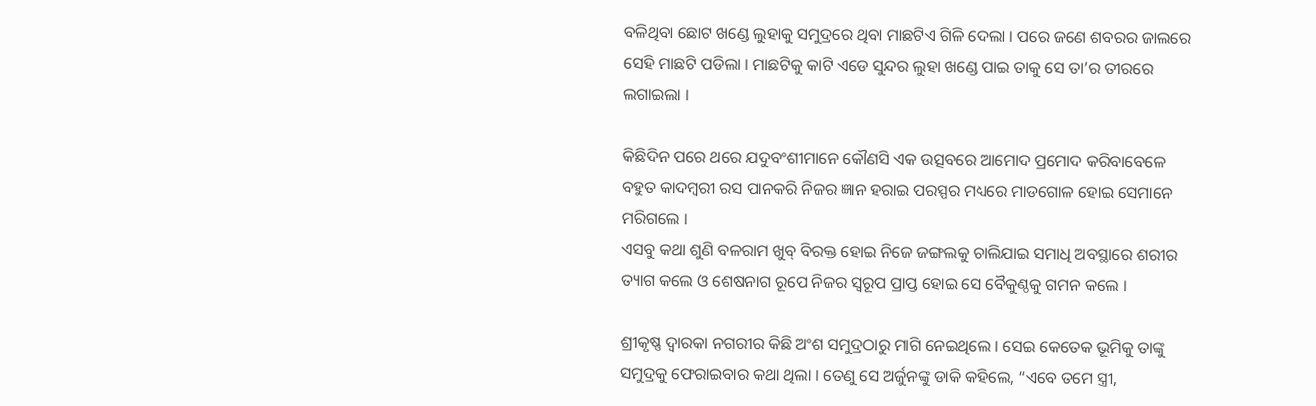ବଳିଥିବା ଛୋଟ ଖଣ୍ଡେ ଲୁହାକୁ ସମୁଦ୍ରରେ ଥିବା ମାଛଟିଏ ଗିଳି ଦେଲା । ପରେ ଜଣେ ଶବରର ଜାଲରେ ସେହି ମାଛଟି ପଡିଲା । ମାଛଟିକୁ କାଟି ଏଡେ ସୁନ୍ଦର ଲୁହା ଖଣ୍ଡେ ପାଇ ତାକୁ ସେ ତା’ର ତୀରରେ ଲଗାଇଲା ।

କିଛିଦିନ ପରେ ଥରେ ଯଦୁବଂଶୀମାନେ କୌଣସି ଏକ ଉତ୍ସବରେ ଆମୋଦ ପ୍ରମୋଦ କରିବାବେଳେ ବହୁତ କାଦମ୍ବରୀ ରସ ପାନକରି ନିଜର ଜ୍ଞାନ ହରାଇ ପରସ୍ପର ମଧ୍ୟରେ ମାଡଗୋଳ ହୋଇ ସେମାନେ ମରିଗଲେ ।
ଏସବୁ କଥା ଶୁଣି ବଳରାମ ଖୁବ୍ ବିରକ୍ତ ହୋଇ ନିଜେ ଜଙ୍ଗଲକୁ ଚାଲିଯାଇ ସମାଧି ଅବସ୍ଥାରେ ଶରୀର ତ୍ୟାଗ କଲେ ଓ ଶେଷନାଗ ରୂପେ ନିଜର ସ୍ୱରୂପ ପ୍ରାପ୍ତ ହୋଇ ସେ ବୈକୁଣ୍ଠକୁ ଗମନ କଲେ ।

ଶ୍ରୀକୃଷ୍ଣ ଦ୍ୱାରକା ନଗରୀର କିଛି ଅଂଶ ସମୁଦ୍ରଠାରୁ ମାଗି ନେଇଥିଲେ । ସେଇ କେତେକ ଭୂମିକୁ ତାଙ୍କୁ ସମୁଦ୍ରକୁ ଫେରାଇବାର କଥା ଥିଲା । ତେଣୁ ସେ ଅର୍ଜୁନଙ୍କୁ ଡାକି କହିଲେ, “ଏବେ ତମେ ସ୍ତ୍ରୀ,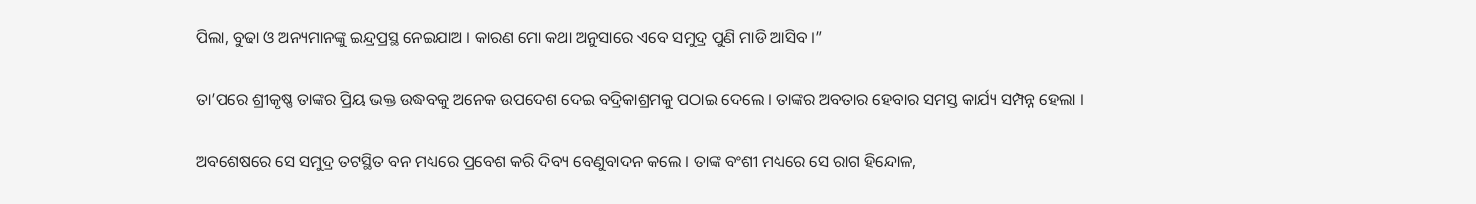ପିଲା, ବୁଢା ଓ ଅନ୍ୟମାନଙ୍କୁ ଇନ୍ଦ୍ରପ୍ରସ୍ଥ ନେଇଯାଅ । କାରଣ ମୋ କଥା ଅନୁସାରେ ଏବେ ସମୁଦ୍ର ପୁଣି ମାଡି ଆସିବ ।”

ତା’ପରେ ଶ୍ରୀକୃଷ୍ଣ ତାଙ୍କର ପ୍ରିୟ ଭକ୍ତ ଉଦ୍ଧବକୁ ଅନେକ ଉପଦେଶ ଦେଇ ବଦ୍ରିକାଶ୍ରମକୁ ପଠାଇ ଦେଲେ । ତାଙ୍କର ଅବତାର ହେବାର ସମସ୍ତ କାର୍ଯ୍ୟ ସମ୍ପନ୍ନ ହେଲା ।

ଅବଶେଷରେ ସେ ସମୁଦ୍ର ତଟସ୍ଥିତ ବନ ମଧ୍ୟରେ ପ୍ରବେଶ କରି ଦିବ୍ୟ ବେଣୁବାଦନ କଲେ । ତାଙ୍କ ବଂଶୀ ମଧ୍ୟରେ ସେ ରାଗ ହିନ୍ଦୋଳ,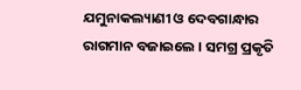ଯମୁନାକଲ୍ୟାଣୀ ଓ ଦେବଗାନ୍ଧାର ରାଗମାନ ବଜାଇଲେ । ସମଗ୍ର ପ୍ରକୃତି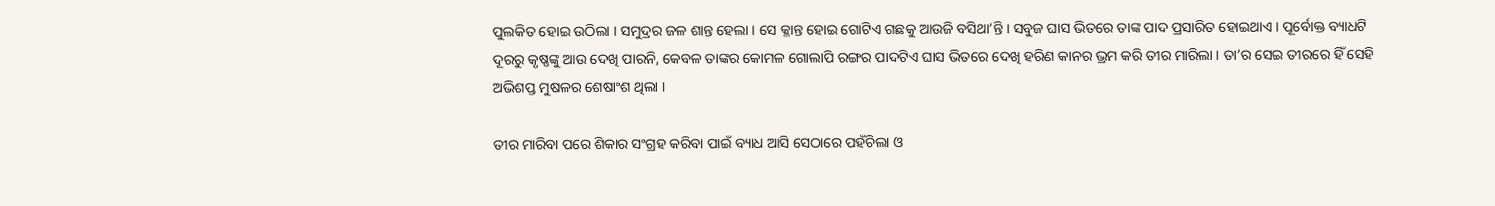ପୁଲକିତ ହୋଇ ଉଠିଲା । ସମୁଦ୍ରର ଜଳ ଶାନ୍ତ ହେଲା । ସେ କ୍ଳାନ୍ତ ହୋଇ ଗୋଟିଏ ଗଛକୁ ଆଉଜି ବସିଥା’ନ୍ତି । ସବୁଜ ଘାସ ଭିତରେ ତାଙ୍କ ପାଦ ପ୍ରସାରିତ ହୋଇଥାଏ । ପୂର୍ବୋକ୍ତ ବ୍ୟାଧଟି ଦୂରରୁ କୃଷ୍ଣଙ୍କୁ ଆଉ ଦେଖି ପାରନି, କେବଳ ତାଙ୍କର କୋମଳ ଗୋଲାପି ରଙ୍ଗର ପାଦଟିଏ ଘାସ ଭିତରେ ଦେଖି ହରିଣ କାନର ଭ୍ରମ କରି ତୀର ମାରିଲା । ତା’ର ସେଇ ତୀରରେ ହିଁ ସେହି ଅଭିଶପ୍ତ ମୁଷଳର ଶେଷାଂଶ ଥିଲା ।

ତୀର ମାରିବା ପରେ ଶିକାର ସଂଗ୍ରହ କରିବା ପାଇଁ ବ୍ୟାଧ ଆସି ସେଠାରେ ପହଁଚିଲା ଓ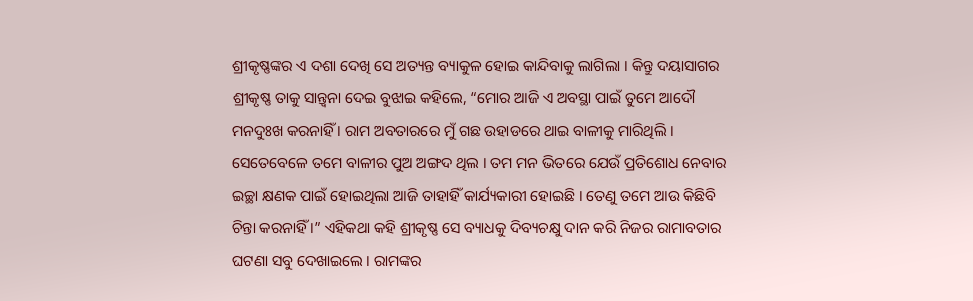ଶ୍ରୀକୃଷ୍ଣଙ୍କର ଏ ଦଶା ଦେଖି ସେ ଅତ୍ୟନ୍ତ ବ୍ୟାକୁଳ ହୋଇ କାନ୍ଦିବାକୁ ଲାଗିଲା । କିନ୍ତୁ ଦୟାସାଗର ଶ୍ରୀକୃଷ୍ଣ ତାକୁ ସାନ୍ତ୍ୱନା ଦେଇ ବୁଝାଇ କହିଲେ, “ମୋର ଆଜି ଏ ଅବସ୍ଥା ପାଇଁ ତୁମେ ଆଦୌ ମନଦୁଃଖ କରନାହିଁ । ରାମ ଅବତାରରେ ମୁଁ ଗଛ ଉହାଡରେ ଥାଇ ବାଳୀକୁ ମାରିଥିଲି । ସେତେବେଳେ ତମେ ବାଳୀର ପୁଅ ଅଙ୍ଗଦ ଥିଲ । ତମ ମନ ଭିତରେ ଯେଉଁ ପ୍ରତିଶୋଧ ନେବାର ଇଚ୍ଛା କ୍ଷଣକ ପାଇଁ ହୋଇଥିଲା ଆଜି ତାହାହିଁ କାର୍ଯ୍ୟକାରୀ ହୋଇଛି । ତେଣୁ ତମେ ଆଉ କିଛିବି ଚିନ୍ତା କରନାହିଁ ।” ଏହିକଥା କହି ଶ୍ରୀକୃଷ୍ଣ ସେ ବ୍ୟାଧକୁ ଦିବ୍ୟଚକ୍ଷୁ ଦାନ କରି ନିଜର ରାମାବତାର ଘଟଣା ସବୁ ଦେଖାଇଲେ । ରାମଙ୍କର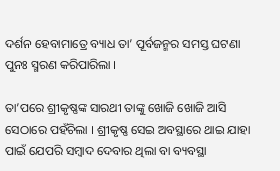ଦର୍ଶନ ହେବାମାତ୍ରେ ବ୍ୟାଧ ତା’ ପୂର୍ବଜନ୍ମର ସମସ୍ତ ଘଟଣା ପୁନଃ ସ୍ମରଣ କରିପାରିଲା ।

ତା’ପରେ ଶ୍ରୀକୃଷ୍ଣଙ୍କ ସାରଥୀ ତାଙ୍କୁ ଖୋଜି ଖୋଜି ଆସି ସେଠାରେ ପହଁଚିଲା । ଶ୍ରୀକୃଷ୍ଣ ସେଇ ଅବସ୍ଥାରେ ଥାଇ ଯାହା ପାଇଁ ଯେପରି ସମ୍ବାଦ ଦେବାର ଥିଲା ବା ବ୍ୟବସ୍ଥା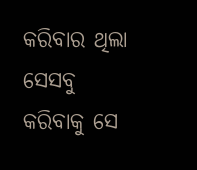କରିବାର ଥିଲା ସେସବୁ କରିବାକୁ ସେ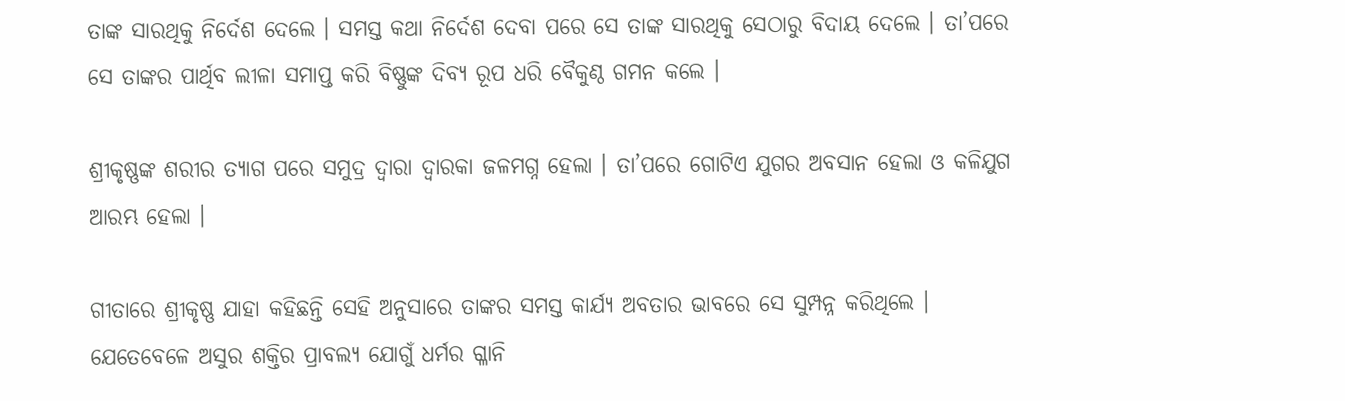ତାଙ୍କ ସାରଥିକୁ ନିର୍ଦେଶ ଦେଲେ । ସମସ୍ତ କଥା ନିର୍ଦେଶ ଦେବା ପରେ ସେ ତାଙ୍କ ସାରଥିକୁ ସେଠାରୁ ବିଦାୟ ଦେଲେ । ତା’ପରେ ସେ ତାଙ୍କର ପାର୍ଥିବ ଲୀଳା ସମାପ୍ତ କରି ବିଷ୍ଣୁଙ୍କ ଦିବ୍ୟ ରୂପ ଧରି ବୈକୁଣ୍ଠ ଗମନ କଲେ ।

ଶ୍ରୀକୃଷ୍ଣଙ୍କ ଶରୀର ତ୍ୟାଗ ପରେ ସମୁଦ୍ର ଦ୍ୱାରା ଦ୍ୱାରକା ଜଳମଗ୍ନ ହେଲା । ତା’ପରେ ଗୋଟିଏ ଯୁଗର ଅବସାନ ହେଲା ଓ କଳିଯୁଗ ଆରମ୍ଭ ହେଲା ।

ଗୀତାରେ ଶ୍ରୀକୃଷ୍ଣ ଯାହା କହିଛନ୍ତି ସେହି ଅନୁସାରେ ତାଙ୍କର ସମସ୍ତ କାର୍ଯ୍ୟ ଅବତାର ଭାବରେ ସେ ସୁମ୍ପନ୍ନ କରିଥିଲେ । ଯେତେବେଳେ ଅସୁର ଶକ୍ତିର ପ୍ରାବଲ୍ୟ ଯୋଗୁଁ ଧର୍ମର ଗ୍ଳାନି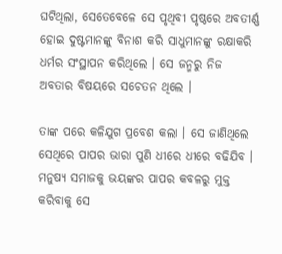ଘଟିଥିଲା, ସେତେବେଳେ ସେ ପୃଥିବୀ ପୃଷ୍ଠରେ ଅବତୀର୍ଣ୍ଣ ହୋଇ ଦୁଷ୍ଟମାନଙ୍କୁ ବିନାଶ କରି ସାଧୁମାନଙ୍କୁ ରକ୍ଷାକରି ଧର୍ମର ସଂସ୍ଥାପନ କରିଥିଲେ । ସେ ଜନ୍ମରୁ ନିଜ ଅବତାର ବିଷୟରେ ସଚେତନ ଥିଲେ ।

ତାଙ୍କ ପରେ କଳିଯୁଗ ପ୍ରବେଶ କଲା । ସେ ଜାଣିଥିଲେ ସେଥିରେ ପାପର ଭାରା ପୁଣି ଧୀରେ ଧୀରେ ବଢିଯିବ । ମନୁଷ୍ୟ ସମାଜକୁ ଭୟଙ୍କର ପାପର କବଳରୁ ମୁକ୍ତ କରିବାକୁ ସେ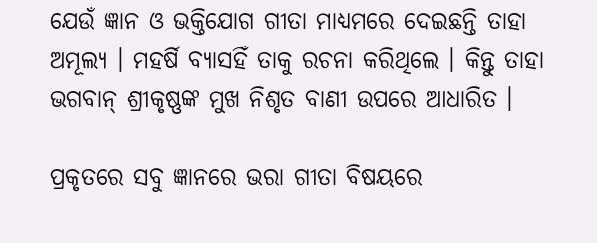ଯେଉଁ ଜ୍ଞାନ ଓ ଭକ୍ତିଯୋଗ ଗୀତା ମାଧ୍ୟମରେ ଦେଇଛନ୍ତି ତାହା ଅମୂଲ୍ୟ । ମହର୍ଷି ବ୍ୟାସହିଁ ତାକୁ ରଚନା କରିଥିଲେ । କିନ୍ତୁ ତାହା ଭଗବାନ୍ ଶ୍ରୀକୃଷ୍ଣଙ୍କ ମୁଖ ନିଶୃତ ବାଣୀ ଉପରେ ଆଧାରିତ ।

ପ୍ରକୃତରେ ସବୁ ଜ୍ଞାନରେ ଭରା ଗୀତା ବିଷୟରେ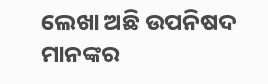ଲେଖା ଅଛି ଉପନିଷଦ ମାନଙ୍କର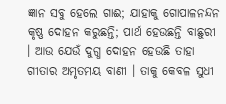ଜ୍ଞାନ ସବୁ ହେଲେ ଗାଈ; ଯାହାକୁ ଗୋପାଳନନ୍ଦନ କୃଷ୍ଣ ଦୋହନ କରୁଛନ୍ତି; ପାର୍ଥ ହେଉଛନ୍ତି ବାଛୁରୀ । ଆଉ ଯେଉଁ ଦୁଗ୍ଧ ଦୋହନ ହେଉଛି ତାହା ଗୀତାର ଅମୃତମୟ ବାଣୀ । ତାକୁ କେବଳ ସୁଧୀ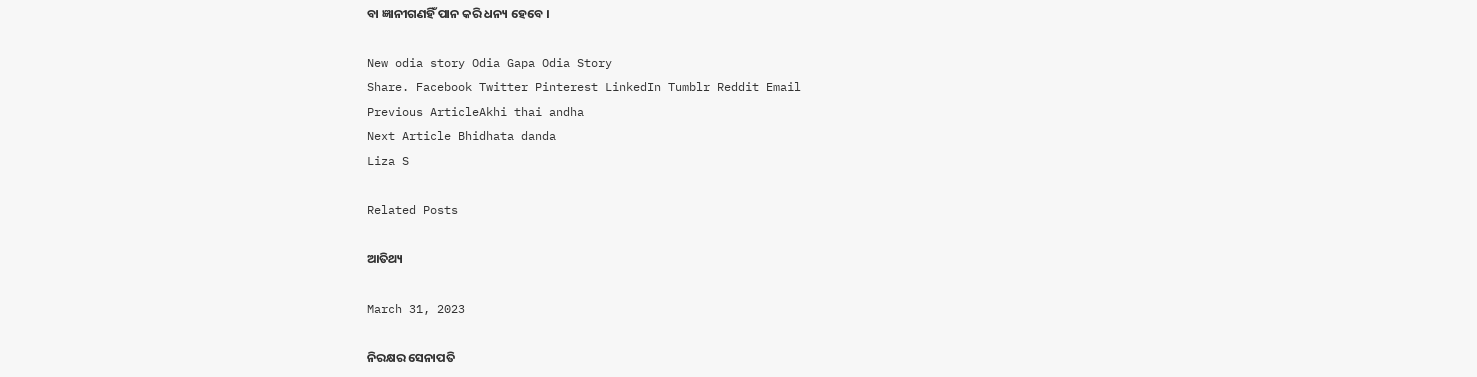ବା ଜ୍ଞାନୀଗଣହିଁ ପାନ କରି ଧନ୍ୟ ହେବେ ।

New odia story Odia Gapa Odia Story
Share. Facebook Twitter Pinterest LinkedIn Tumblr Reddit Email
Previous ArticleAkhi thai andha
Next Article Bhidhata danda
Liza S

Related Posts

ଆତିଥ୍ୟ

March 31, 2023

ନିରକ୍ଷର ସେନାପତି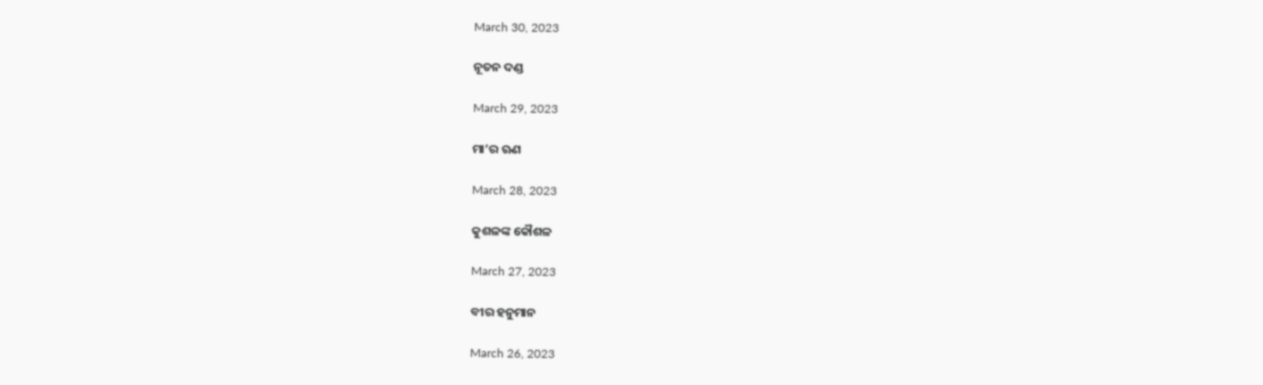March 30, 2023

ନୂତନ ଦଣ୍ଡ

March 29, 2023

ମା’ର ଋଣ

March 28, 2023

କୁଶଳଙ୍କ କୌଶଳ

March 27, 2023

ବୀର ହନୁମାନ

March 26, 2023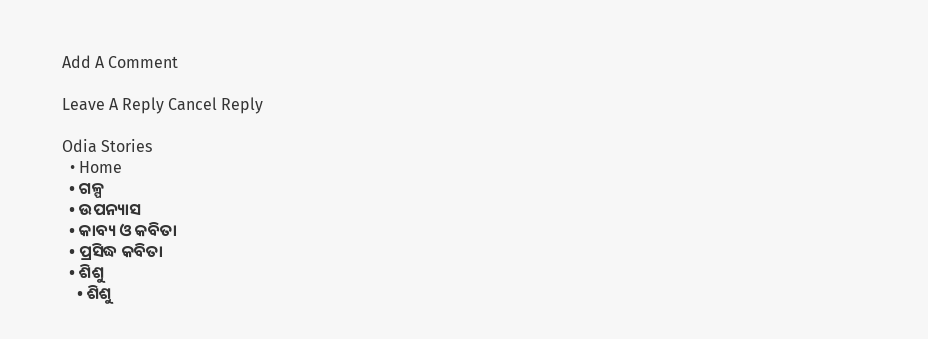Add A Comment

Leave A Reply Cancel Reply

Odia Stories
  • Home
  • ଗଳ୍ପ
  • ଉପନ୍ୟାସ
  • କାବ୍ୟ ଓ କବିତା
  • ପ୍ରସିଦ୍ଧ କବିତା
  • ଶିଶୁ
    • ଶିଶୁ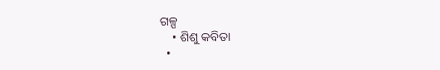ଗଳ୍ପ
    • ଶିଶୁ କବିତା
  •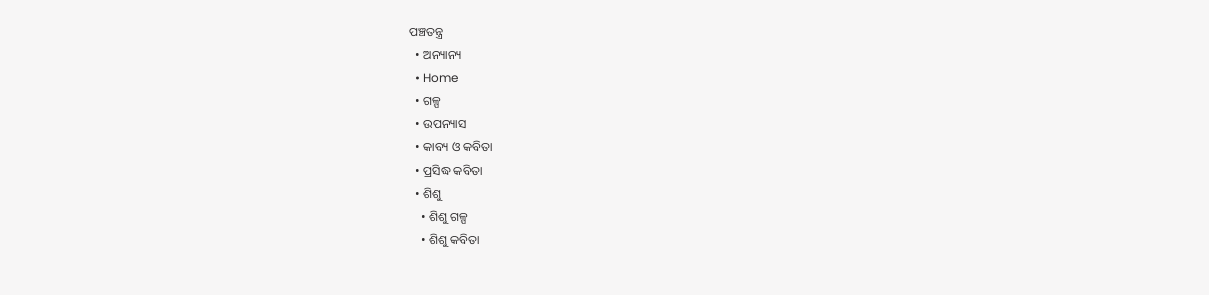ପଞ୍ଚତନ୍ତ୍ର
  • ଅନ୍ୟାନ୍ୟ
  • Home
  • ଗଳ୍ପ
  • ଉପନ୍ୟାସ
  • କାବ୍ୟ ଓ କବିତା
  • ପ୍ରସିଦ୍ଧ କବିତା
  • ଶିଶୁ
    • ଶିଶୁ ଗଳ୍ପ
    • ଶିଶୁ କବିତା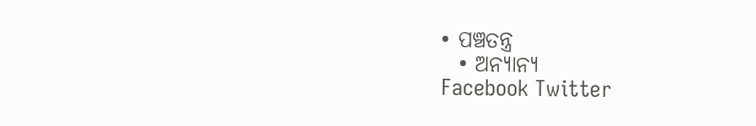• ପଞ୍ଚତନ୍ତ୍ର
  • ଅନ୍ୟାନ୍ୟ
Facebook Twitter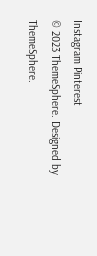Instagram Pinterest
© 2023 ThemeSphere. Designed by ThemeSphere.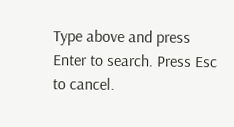Type above and press Enter to search. Press Esc to cancel.